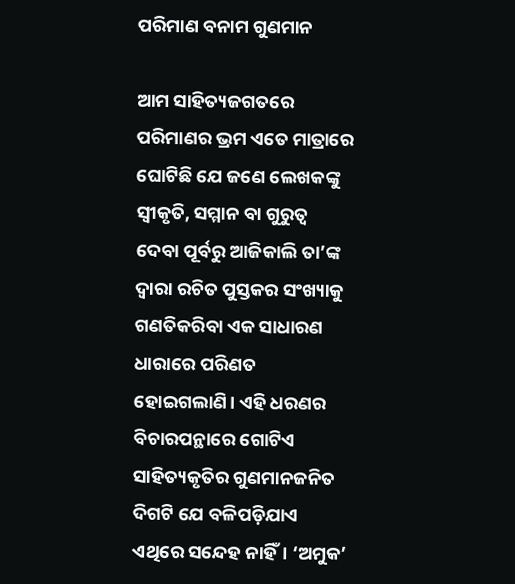ପରିମାଣ ବନାମ ଗୁଣମାନ

ଆମ ସାହିତ୍ୟଜଗତରେ ପରିମାଣର ଭ୍ରମ ଏତେ ମାତ୍ରାରେ ଘୋଟିଛି ଯେ ଜଣେ ଲେଖକଙ୍କୁ ସ୍ୱୀକୃତି, ସମ୍ମାନ ବା ଗୁରୁତ୍ୱ ଦେବା ପୂର୍ବରୁ ଆଜିକାଲି ତା’ଙ୍କ ଦ୍ୱାରା ରଚିତ ପୁସ୍ତକର ସଂଖ୍ୟାକୁ ଗଣତିକରିବା ଏକ ସାଧାରଣ ଧାରାରେ ପରିଣତ ହୋଇଗଲାଣି। ଏହି ଧରଣର ବିଚାରପନ୍ଥାରେ ଗୋଟିଏ ସାହିତ୍ୟକୃତିର ଗୁଣମାନଜନିତ ଦିଗଟି ଯେ ବଳିପଡ଼ିଯାଏ ଏଥିରେ ସନ୍ଦେହ ନାହିଁ। ‘ଅମୁକ’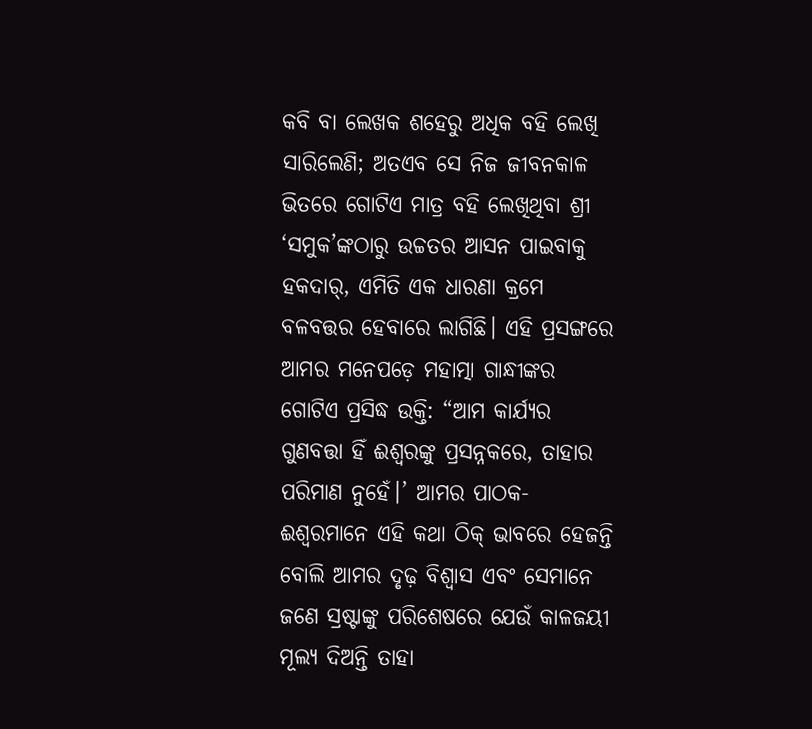କବି ବା ଲେଖକ ଶହେରୁ ଅଧିକ ବହି ଲେଖି ସାରିଲେଣି; ଅତଏବ ସେ ନିଜ ଜୀବନକାଳ ଭିତରେ ଗୋଟିଏ ମାତ୍ର ବହି ଲେଖିଥିବା ଶ୍ରୀ ‘ସମୁକ’ଙ୍କଠାରୁ ଉଚ୍ଚତର ଆସନ ପାଇବାକୁ ହକଦାର୍‌, ଏମିତି ଏକ ଧାରଣା କ୍ରମେ ବଳବତ୍ତର ହେବାରେ ଲାଗିଛି। ଏହି ପ୍ରସଙ୍ଗରେ ଆମର ମନେପଡ଼େ ମହାତ୍ମା ଗାନ୍ଧୀଙ୍କର ଗୋଟିଏ ପ୍ରସିଦ୍ଧ ଉକ୍ତି: “ଆମ କାର୍ଯ୍ୟର ଗୁଣବତ୍ତା ହିଁ ଈଶ୍ୱରଙ୍କୁ ପ୍ରସନ୍ନକରେ, ତାହାର ପରିମାଣ ନୁହେଁ।’ ଆମର ପାଠକ-ଈଶ୍ୱରମାନେ ଏହି କଥା ଠିକ୍ ଭାବରେ ହେଜନ୍ତି ବୋଲି ଆମର ଦୃଢ଼ ବିଶ୍ୱାସ ଏବଂ ସେମାନେ ଜଣେ ସ୍ରଷ୍ଟାଙ୍କୁ ପରିଶେଷରେ ଯେଉଁ କାଳଜୟୀ ମୂଲ୍ୟ ଦିଅନ୍ତି ତାହା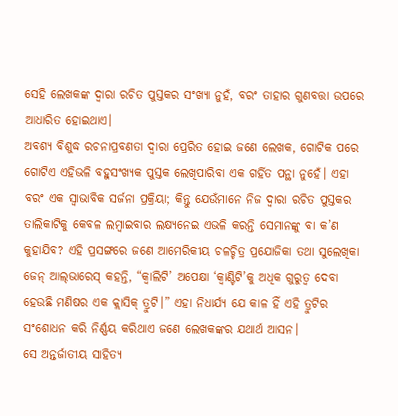ସେହି ଲେଖକଙ୍କ ଦ୍ୱାରା ରଚିତ ପୁସ୍ତକର ସଂଖ୍ୟା ନୁହଁ, ବରଂ ତାହାର ଗୁଣବତ୍ତା ଉପରେ ଆଧାରିତ ହୋଇଥାଏ।
ଅବଶ୍ୟ ବିଶୁଦ୍ଧ ରଚନାପ୍ରବଣତା ଦ୍ୱାରା ପ୍ରେରିତ ହୋଇ ଜଣେ ଲେଖକ, ଗୋଟିକ ପରେ ଗୋଟିଏ ଏହିଭଳି ବହୁସଂଖ୍ୟକ ପୁସ୍ତକ ଲେଖିପାରିବା ଏକ ଗର୍ହିତ ପନ୍ଥା ନୁହେଁ। ଏହା ବରଂ ଏକ ସ୍ୱାଭାବିକ ସର୍ଜନା ପ୍ରକ୍ରିୟା; କିନ୍ତୁ ଯେଉଁମାନେ ନିଜ ଦ୍ୱାରା ରଚିତ ପୁସ୍ତକର ତାଲିକାଟିକୁ କେବଳ ଲମ୍ବାଇବାର ଲକ୍ଷ୍ୟନେଇ ଏଭଳି କରନ୍ତି ସେମାନଙ୍କୁ ବା କ’ଣ କୁହାଯିବ? ଏହି ପ୍ରସଙ୍ଗରେ ଜଣେ ଆମେରିକୀୟ ଚଳଚ୍ଚିତ୍ର ପ୍ରଯୋଜିକା ତଥା ସୁଲେଖିକା ଜେନ୍ ଆଲ୍‌ଭାରେସ୍ କହନ୍ତି, “କ୍ୱାଲିଟି’ ଅପେକ୍ଷା ‘କ୍ୱାଣ୍ଟିଟି’କୁ ଅଧିକ ଗୁରୁତ୍ୱ ଦେବା ହେଉଛି ମଣିଷର ଏକ କ୍ଲାସିକ୍ ତ୍ରୁଟି।” ଏହା ନିଧାର୍ଯ୍ୟ ଯେ କାଳ ହିଁ ଏହି ତ୍ରୁଟିର ସଂଶୋଧନ କରି ନିର୍ଣ୍ଣୟ କରିଥାଏ ଜଣେ ଲେଖକଙ୍କର ଯଥାର୍ଥ ଆସନ।
ସେ ଅନ୍ତର୍ଜାତୀୟ ସାହିତ୍ୟ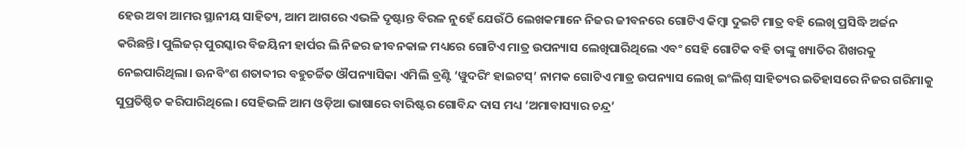ହେଉ ଅବା ଆମର ସ୍ଥାନୀୟ ସାହିତ୍ୟ, ଆମ ଆଗରେ ଏଭଳି ଦୃଷ୍ଟାନ୍ତ ବିରଳ ନୁହେଁ ଯେଉଁଠି ଲେଖକମାନେ ନିଜର ଜୀବନରେ ଗୋଟିଏ କିମ୍ବା ଦୁଇଟି ମାତ୍ର ବହି ଲେଖି ପ୍ରସିଦ୍ଧି ଅର୍ଜନ କରିଛନ୍ତି। ପୁଲିଜର୍ ପୁରସ୍କାର ବିଜୟିନୀ ହାର୍ପର ଲି ନିଜର ଜୀବନକାଳ ମଧ୍ୟରେ ଗୋଟିଏ ମାତ୍ର ଉପନ୍ୟାସ ଲେଖିପାରିଥିଲେ ଏବଂ ସେହି ଗୋଟିକ ବହି ତାଙ୍କୁ ଖ୍ୟାତିର ଶିଖରକୁ ନେଇପାରିଥିଲା। ଊନବିଂଶ ଶତାବ୍ଦୀର ବହୁଚର୍ଚ୍ଚିତ ଔପନ୍ୟାସିକା ଏମିଲି ବ୍ରଣ୍ଟି ‘ୱୁଦରିଂ ହାଇଟସ୍‌’ ନାମକ ଗୋଟିଏ ମାତ୍ର ଉପନ୍ୟାସ ଲେଖି ଇଂଲିଶ୍ ସାହିତ୍ୟର ଇତିହାସରେ ନିଜର ଗରିମାକୁ ସୁପ୍ରତିଷ୍ଠିତ କରିପାରିଥିଲେ। ସେହିଭଳି ଆମ ଓଡ଼ିଆ ଭାଷାରେ ବାରିଷ୍ଟର ଗୋବିନ୍ଦ ଦାସ ମଧ୍ୟ ‘ଅମାବାସ୍ୟାର ଚନ୍ଦ୍ର’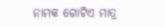ନାମକ ଗୋଟିଏ ମାତ୍ର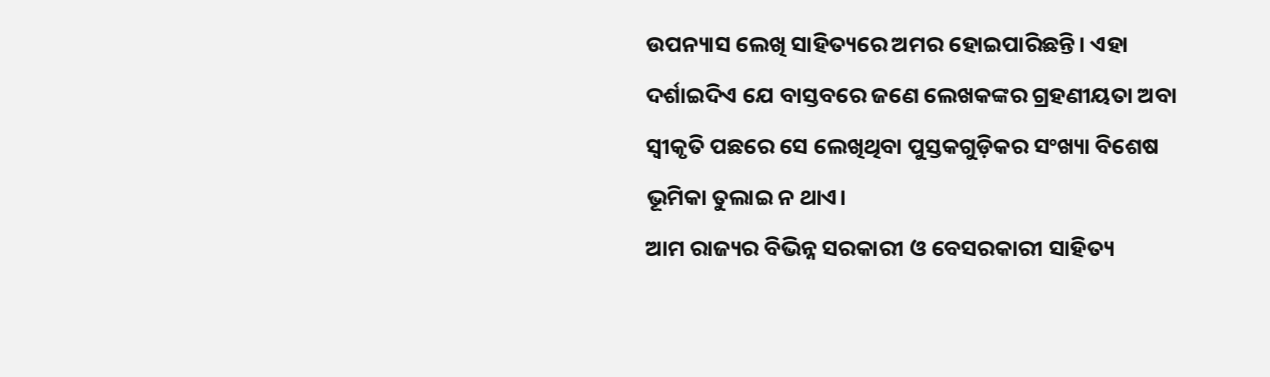ଉପନ୍ୟାସ ଲେଖି ସାହିତ୍ୟରେ ଅମର ହୋଇପାରିଛନ୍ତି। ଏହା ଦର୍ଶାଇଦିଏ ଯେ ବାସ୍ତବରେ ଜଣେ ଲେଖକଙ୍କର ଗ୍ରହଣୀୟତା ଅବା ସ୍ୱୀକୃତି ପଛରେ ସେ ଲେଖିଥିବା ପୁସ୍ତକଗୁଡ଼ିକର ସଂଖ୍ୟା ବିଶେଷ ଭୂମିକା ତୁଲାଇ ନ ଥାଏ।
ଆମ ରାଜ୍ୟର ବିଭିନ୍ନ ସରକାରୀ ଓ ବେସରକାରୀ ସାହିତ୍ୟ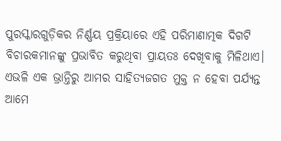ପୁରସ୍କାରଗୁଡ଼ିକର ନିର୍ଣ୍ଣୟ ପ୍ରକ୍ରିୟାରେ ଏହି ପରିମାଣାତ୍ମକ ଦିଗଟି ବିଚାରକମାନଙ୍କୁ ପ୍ରଭାବିତ କରୁଥିବା ପ୍ରାୟତଃ ଦେଖିବାକୁ ମିଳିଥାଏ। ଏଭଳି ଏକ ଭ୍ରାନ୍ତିରୁ ଆମର ସାହିତ୍ୟଜଗତ ମୁକ୍ତ ନ ହେବା ପର୍ଯ୍ୟନ୍ତ ଆମେ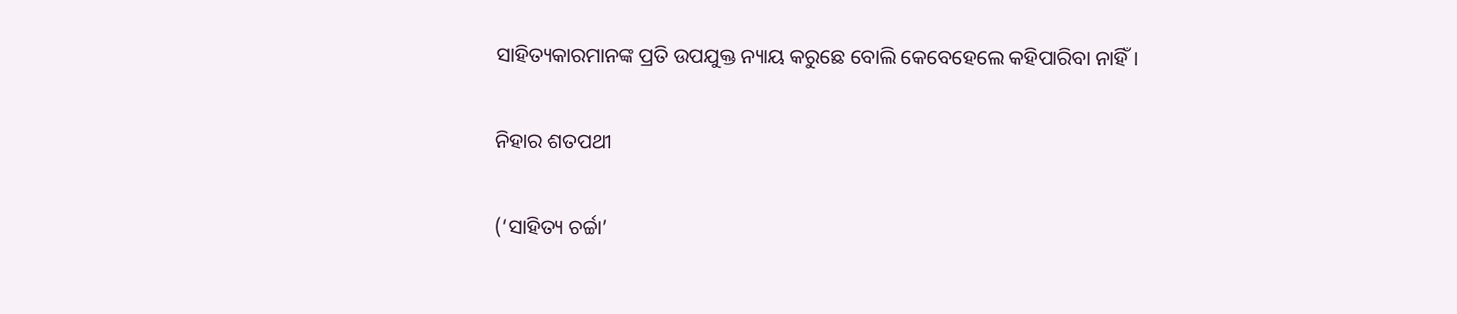ସାହିତ୍ୟକାରମାନଙ୍କ ପ୍ରତି ଉପଯୁକ୍ତ ନ୍ୟାୟ କରୁଛେ ବୋଲି କେବେହେଲେ କହିପାରିବା ନାହିଁ।

ନିହାର ଶତପଥୀ

(‘ସାହିତ୍ୟ ଚର୍ଚ୍ଚା’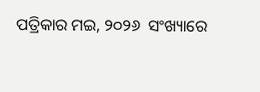ପତ୍ରିକାର ମଇ, ୨୦୨୬  ସଂଖ୍ୟାରେ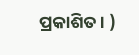ପ୍ରକାଶିତ। )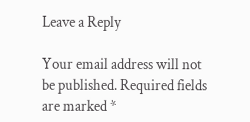Leave a Reply

Your email address will not be published. Required fields are marked *